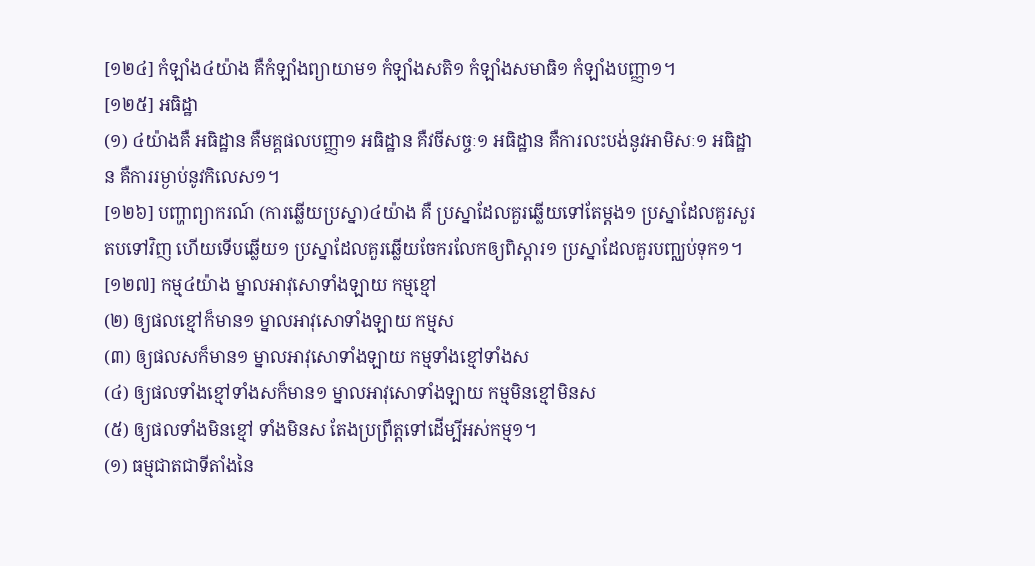[១២៤] កំឡាំង៤យ៉ាង គឺកំឡាំងព្យាយាម១ កំឡាំងសតិ១ កំឡាំងសមាធិ១ កំឡាំងបញ្ញា១។
[១២៥] អធិដ្ឋា
(១) ៤យ៉ាងគឺ អធិដ្ឋាន គឺមគ្គផលបញ្ញា១ អធិដ្ឋាន គឺវចីសច្ចៈ១ អធិដ្ឋាន គឺការលះបង់នូវអាមិសៈ១ អធិដ្ឋាន គឺការរម្ងាប់នូវកិលេស១។
[១២៦] បញ្ហាព្យាករណ៍ (ការឆ្លើយប្រស្នា)៤យ៉ាង គឺ ប្រស្នាដែលគួរឆ្លើយទៅតែម្តង១ ប្រស្នាដែលគួរសួរតបទៅវិញ ហើយទើបឆ្លើយ១ ប្រស្នាដែលគួរឆ្លើយចែករលែកឲ្យពិស្តារ១ ប្រស្នាដែលគួរបញ្ឈប់ទុក១។
[១២៧] កម្ម៤យ៉ាង ម្នាលអាវុសោទាំងឡាយ កម្មខ្មៅ
(២) ឲ្យផលខ្មៅក៏មាន១ ម្នាលអាវុសោទាំងឡាយ កម្មស
(៣) ឲ្យផលសក៏មាន១ ម្នាលអាវុសោទាំងឡាយ កម្មទាំងខ្មៅទាំងស
(៤) ឲ្យផលទាំងខ្មៅទាំងសក៏មាន១ ម្នាលអាវុសោទាំងឡាយ កម្មមិនខ្មៅមិនស
(៥) ឲ្យផលទាំងមិនខ្មៅ ទាំងមិនស តែងប្រព្រឹត្តទៅដើម្បីអស់កម្ម១។
(១) ធម្មជាតជាទីតាំងនៃ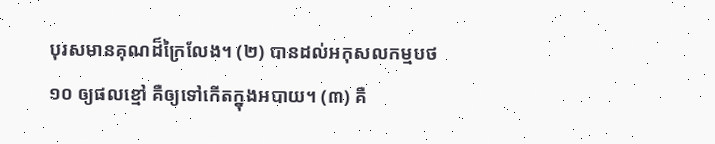បុរសមានគុណដ៏ក្រៃលែង។ (២) បានដល់អកុសលកម្មបថ១០ ឲ្យផលខ្មៅ គឺឲ្យទៅកើតក្នុងអបាយ។ (៣) គឺ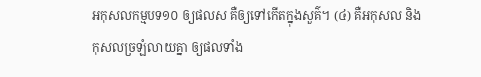អកុសលកម្មបទ១០ ឲ្យផលស គឺឲ្យទៅកើតក្នុងសួគ៌។ (៤) គឺអកុសល និងកុសលច្រឡំលាយគ្នា ឲ្យផលទាំង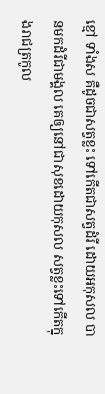ខ្មៅ ទាំងស គឺដូចជាសត្វខ្លះ ទៅកើតជាសត្វដំរី ដោយអកុសល បានមកដំរីជាមង្គល គេឲ្យនៅជាសុខដោយកុសល សត្វខ្លះទៅកើតក្នុងរាជត្រកូល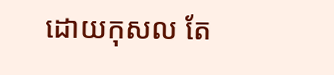ដោយកុសល តែ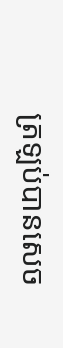ត្រឡប់បានសេច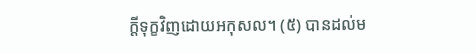ក្តីទុក្ខវិញដោយអកុសល។ (៥) បានដល់ម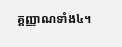គ្គញ្ញាណទាំង៤។